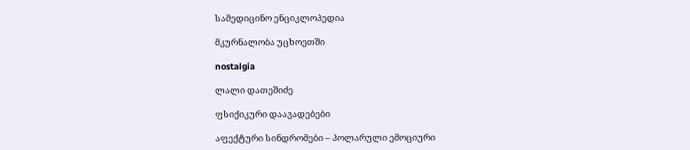სამედიცინო ენციკლოპედია

მკურნალობა უცხოეთში

nostalgia

ლალი დათეშიძე

ფსიქიკური დაავადებები

აფექტური სინდრომები – პოლარული ემოციური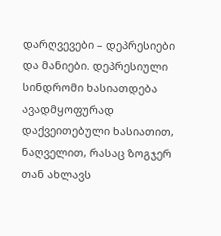დარღვევები – დეპრესიები და მანიები. დეპრესიული სინდრომი ხასიათდება ავადმყოფურად დაქვეითებული ხასიათით, ნაღველით, რასაც ზოგჯერ თან ახლავს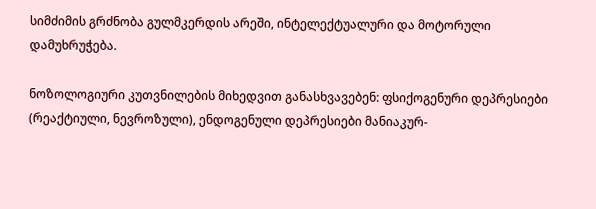სიმძიმის გრძნობა გულმკერდის არეში, ინტელექტუალური და მოტორული დამუხრუჭება.

ნოზოლოგიური კუთვნილების მიხედვით განასხვავებენ: ფსიქოგენური დეპრესიები (რეაქტიული, ნევროზული), ენდოგენული დეპრესიები მანიაკურ-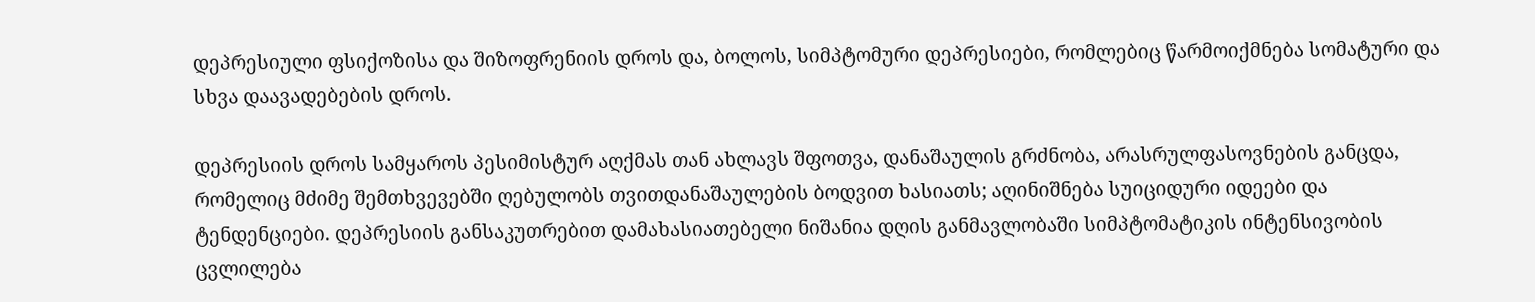დეპრესიული ფსიქოზისა და შიზოფრენიის დროს და, ბოლოს, სიმპტომური დეპრესიები, რომლებიც წარმოიქმნება სომატური და სხვა დაავადებების დროს.

დეპრესიის დროს სამყაროს პესიმისტურ აღქმას თან ახლავს შფოთვა, დანაშაულის გრძნობა, არასრულფასოვნების განცდა, რომელიც მძიმე შემთხვევებში ღებულობს თვითდანაშაულების ბოდვით ხასიათს; აღინიშნება სუიციდური იდეები და ტენდენციები. დეპრესიის განსაკუთრებით დამახასიათებელი ნიშანია დღის განმავლობაში სიმპტომატიკის ინტენსივობის ცვლილება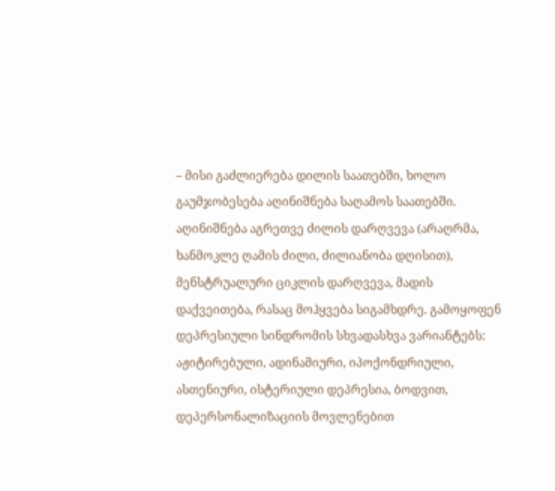– მისი გაძლიერება დილის საათებში, ხოლო გაუმჯობესება აღინიშნება საღამოს საათებში. აღინიშნება აგრეთვე ძილის დარღვევა (არაღრმა, ხანმოკლე ღამის ძილი, ძილიანობა დღისით), მენსტრუალური ციკლის დარღვევა, მადის დაქვეითება, რასაც მოჰყვება სიგამხდრე. გამოყოფენ დეპრესიული სინდრომის სხვადასხვა ვარიანტებს: აჟიტირებული, ადინამიური, იპოქონდრიული, ასთენიური, ისტერიული დეპრესია, ბოდვით, დეპერსონალიზაციის მოვლენებით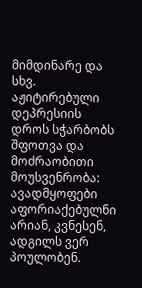მიმდინარე და სხვ. აჟიტირებული დეპრესიის დროს სჭარბობს შფოთვა და მოძრაობითი მოუსვენრობა: ავადმყოფები აფორიაქებულნი არიან, კვნესენ, ადგილს ვერ პოულობენ.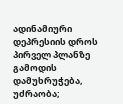ადინამიური დეპრესიის დროს პირველ პლანზე გამოდის დამუხრუჭება, უძრაობა;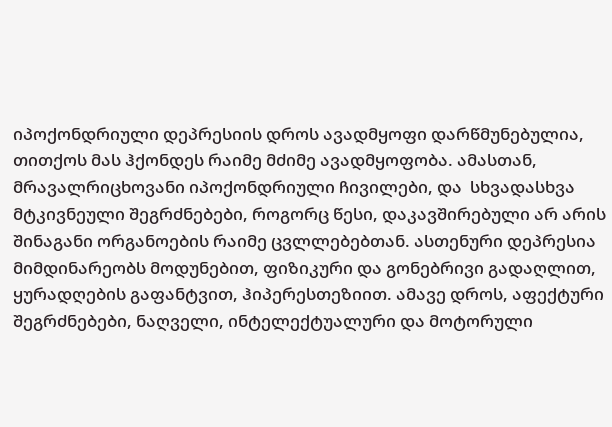იპოქონდრიული დეპრესიის დროს ავადმყოფი დარწმუნებულია, თითქოს მას ჰქონდეს რაიმე მძიმე ავადმყოფობა. ამასთან, მრავალრიცხოვანი იპოქონდრიული ჩივილები, და  სხვადასხვა მტკივნეული შეგრძნებები, როგორც წესი, დაკავშირებული არ არის შინაგანი ორგანოების რაიმე ცვლლებებთან. ასთენური დეპრესია მიმდინარეობს მოდუნებით, ფიზიკური და გონებრივი გადაღლით, ყურადღების გაფანტვით, ჰიპერესთეზიით. ამავე დროს, აფექტური შეგრძნებები, ნაღველი, ინტელექტუალური და მოტორული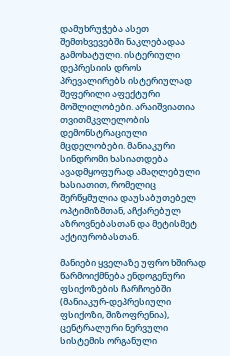დამუხრუჭება ასეთ შემთხვევებში ნაკლებადაა გამოხატული. ისტერიული დეპრესიის დროს პრევალირებს ისტერიულად შეფერილი აფექტური მოშლილობები. არაიშვიათია თვითმკვლელობის დემონსტრაციული მცდელობები. მანიაკური სინდრომი ხასიათდება ავადმყოფურად ამაღლებული ხასიათით, რომელიც შერწყმულია დაუსაბუთებელ ოპტიმიზმთან, აჩქარებულ აზროვნებასთან და მეტისმეტ აქტიურობასთან.

მანიები ყველაზე უფრო ხშირად წარმოიქმნება ენდოგენური ფსიქოზების ჩარჩოებში (მანიაკურ-დეპრესიული ფსიქოზი, შიზოფრენია), ცენტრალური ნერვული სისტემის ორგანული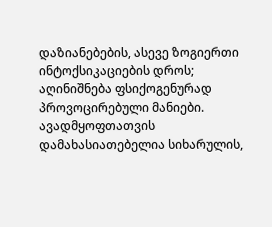დაზიანებების, ასევე ზოგიერთი ინტოქსიკაციების დროს; აღინიშნება ფსიქოგენურად პროვოცირებული მანიები. ავადმყოფთათვის დამახასიათებელია სიხარულის,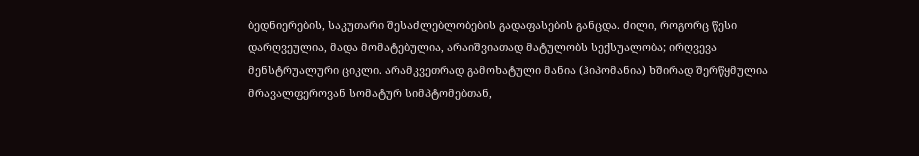ბედნიერების, საკუთარი შესაძლებლობების გადაფასების განცდა. ძილი, როგორც წესი დარღვეულია, მადა მომატებულია, არაიშვიათად მატულობს სექსუალობა; ირღვევა მენსტრუალური ციკლი. არამკვეთრად გამოხატული მანია (ჰიპომანია) ხშირად შერწყმულია მრავალფეროვან სომატურ სიმპტომებთან,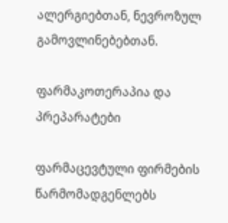ალერგიებთან, ნევროზულ გამოვლინებებთან.

ფარმაკოთერაპია და პრეპარატები

ფარმაცევტული ფირმების წარმომადგენლებს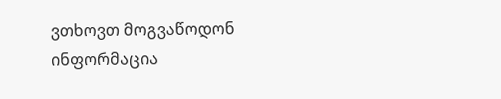ვთხოვთ მოგვაწოდონ ინფორმაცია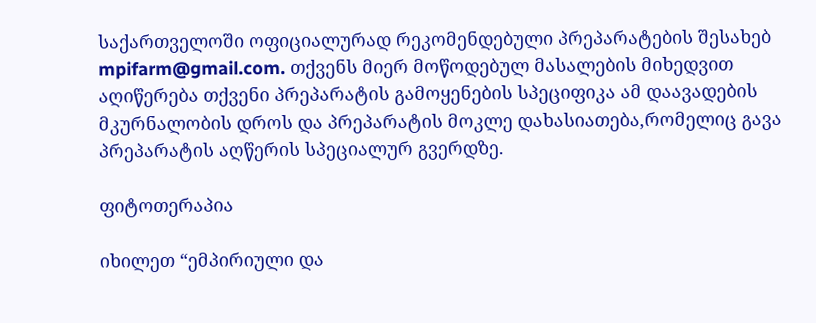საქართველოში ოფიციალურად რეკომენდებული პრეპარატების შესახებ mpifarm@gmail.com. თქვენს მიერ მოწოდებულ მასალების მიხედვით აღიწერება თქვენი პრეპარატის გამოყენების სპეციფიკა ამ დაავადების მკურნალობის დროს და პრეპარატის მოკლე დახასიათება,რომელიც გავა პრეპარატის აღწერის სპეციალურ გვერდზე.

ფიტოთერაპია

იხილეთ “ემპირიული და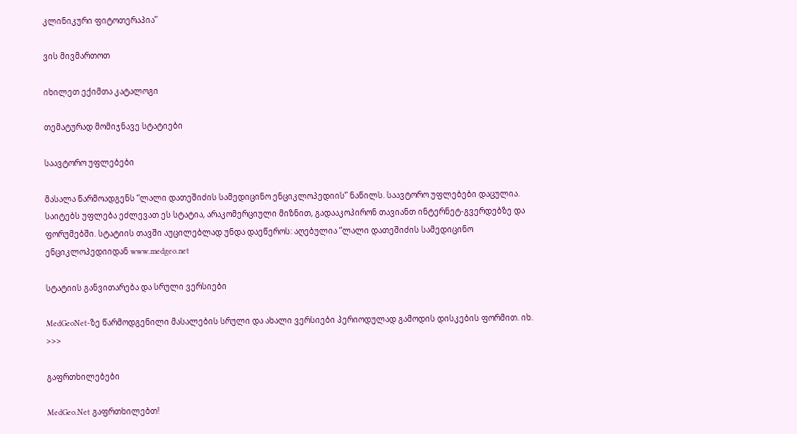კლინიკური ფიტოთერაპია”

ვის მივმართოთ

იხილეთ ექიმთა კატალოგი

თემატურად მომიჯნავე სტატიები

საავტორო უფლებები

მასალა წარმოადგენს “ლალი დათეშიძის სამედიცინო ენციკლოპედიის” ნაწილს. საავტორო უფლებები დაცულია. საიტებს უფლება ეძლევათ ეს სტატია, არაკომერციული მიზნით, გადააკოპირონ თავიანთ ინტერნეტ-გვერდებზე და ფორუმებში. სტატიის თავში აუცილებლად უნდა დაეწეროს: აღებულია “ლალი დათეშიძის სამედიცინო ენციკლოპედიიდან www.medgeo.net

სტატიის განვითარება და სრული ვერსიები

MedGeoNet-ზე წარმოდგენილი მასალების სრული და ახალი ვერსიები პერიოდულად გამოდის დისკების ფორმით. იხ. >>>

გაფრთხილებები

MedGeo.Net გაფრთხილებთ!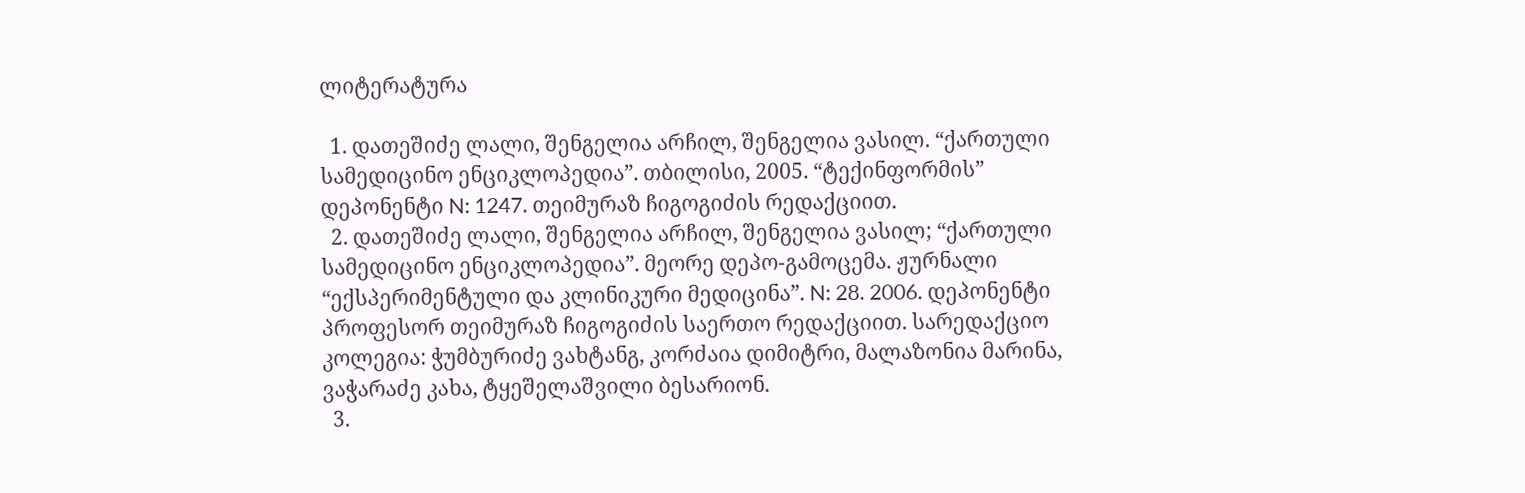ლიტერატურა

  1. დათეშიძე ლალი, შენგელია არჩილ, შენგელია ვასილ. “ქართული სამედიცინო ენციკლოპედია”. თბილისი, 2005. “ტექინფორმის” დეპონენტი N: 1247. თეიმურაზ ჩიგოგიძის რედაქციით.
  2. დათეშიძე ლალი, შენგელია არჩილ, შენგელია ვასილ; “ქართული სამედიცინო ენციკლოპედია”. მეორე დეპო-გამოცემა. ჟურნალი “ექსპერიმენტული და კლინიკური მედიცინა”. N: 28. 2006. დეპონენტი პროფესორ თეიმურაზ ჩიგოგიძის საერთო რედაქციით. სარედაქციო კოლეგია: ჭუმბურიძე ვახტანგ, კორძაია დიმიტრი, მალაზონია მარინა, ვაჭარაძე კახა, ტყეშელაშვილი ბესარიონ.
  3.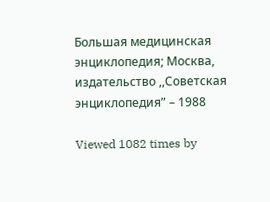Большая медицинская энциклопедия; Москва, издательство ,,Советская энциклопедия” – 1988

Viewed 1082 times by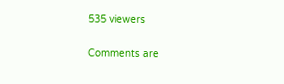535 viewers

Comments are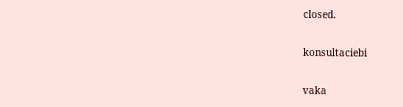closed.

konsultaciebi

vaka